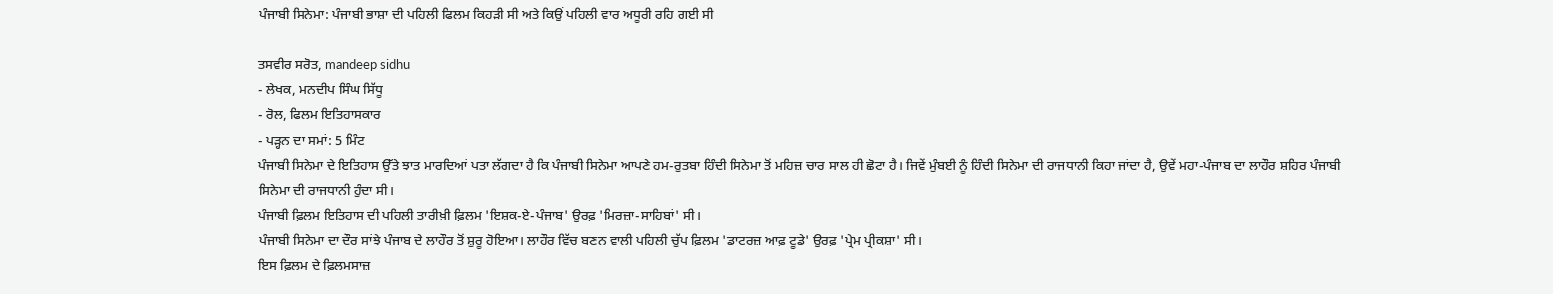ਪੰਜਾਬੀ ਸਿਨੇਮਾ: ਪੰਜਾਬੀ ਭਾਸ਼ਾ ਦੀ ਪਹਿਲੀ ਫਿਲਮ ਕਿਹੜੀ ਸੀ ਅਤੇ ਕਿਉਂ ਪਹਿਲੀ ਵਾਰ ਅਧੂਰੀ ਰਹਿ ਗਈ ਸੀ

ਤਸਵੀਰ ਸਰੋਤ, mandeep sidhu
- ਲੇਖਕ, ਮਨਦੀਪ ਸਿੰਘ ਸਿੱਧੂ
- ਰੋਲ, ਫਿਲਮ ਇਤਿਹਾਸਕਾਰ
- ਪੜ੍ਹਨ ਦਾ ਸਮਾਂ: 5 ਮਿੰਟ
ਪੰਜਾਬੀ ਸਿਨੇਮਾ ਦੇ ਇਤਿਹਾਸ ਉੱਤੇ ਝਾਤ ਮਾਰਦਿਆਂ ਪਤਾ ਲੱਗਦਾ ਹੈ ਕਿ ਪੰਜਾਬੀ ਸਿਨੇਮਾ ਆਪਣੇ ਹਮ-ਰੁਤਬਾ ਹਿੰਦੀ ਸਿਨੇਮਾ ਤੋਂ ਮਹਿਜ਼ ਚਾਰ ਸਾਲ ਹੀ ਛੋਟਾ ਹੈ। ਜਿਵੇਂ ਮੁੰਬਈ ਨੂੰ ਹਿੰਦੀ ਸਿਨੇਮਾ ਦੀ ਰਾਜਧਾਨੀ ਕਿਹਾ ਜਾਂਦਾ ਹੈ, ਉਵੇਂ ਮਹਾ-ਪੰਜਾਬ ਦਾ ਲਾਹੌਰ ਸ਼ਹਿਰ ਪੰਜਾਬੀ ਸਿਨੇਮਾ ਦੀ ਰਾਜਧਾਨੀ ਹੁੰਦਾ ਸੀ।
ਪੰਜਾਬੀ ਫ਼ਿਲਮ ਇਤਿਹਾਸ ਦੀ ਪਹਿਲੀ ਤਾਰੀਖ਼ੀ ਫ਼ਿਲਮ 'ਇਸ਼ਕ-ਏ-ਪੰਜਾਬ' ਉਰਫ਼ 'ਮਿਰਜ਼ਾ-ਸਾਹਿਬਾਂ' ਸੀ।
ਪੰਜਾਬੀ ਸਿਨੇਮਾ ਦਾ ਦੌਰ ਸਾਂਝੇ ਪੰਜਾਬ ਦੇ ਲਾਹੌਰ ਤੋਂ ਸ਼ੁਰੂ ਹੋਇਆ। ਲਾਹੌਰ ਵਿੱਚ ਬਣਨ ਵਾਲੀ ਪਹਿਲੀ ਚੁੱਪ ਫ਼ਿਲਮ 'ਡਾਟਰਜ਼ ਆਫ਼ ਟੂਡੇ' ਉਰਫ਼ 'ਪ੍ਰੇਮ ਪ੍ਰੀਕਸ਼ਾ' ਸੀ।
ਇਸ ਫ਼ਿਲਮ ਦੇ ਫ਼ਿਲਮਸਾਜ਼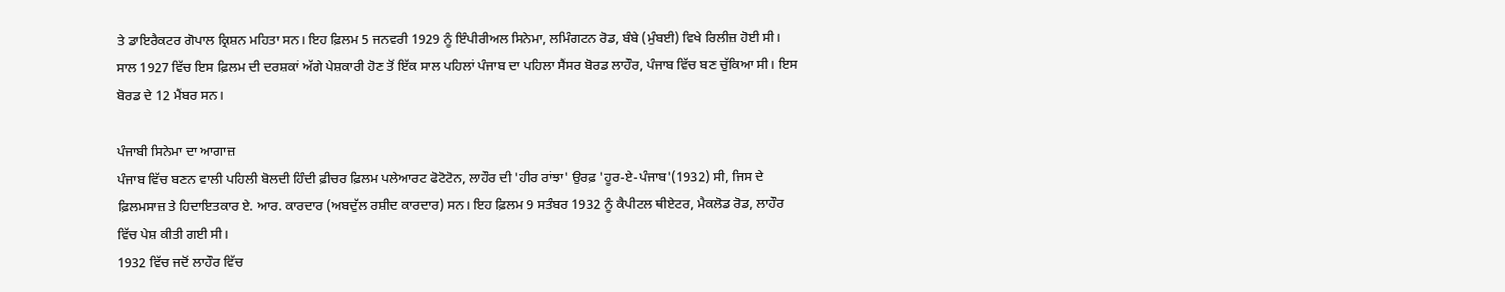ਤੇ ਡਾਇਰੈਕਟਰ ਗੋਪਾਲ ਕ੍ਰਿਸ਼ਨ ਮਹਿਤਾ ਸਨ। ਇਹ ਫ਼ਿਲਮ 5 ਜਨਵਰੀ 1929 ਨੂੰ ਇੰਪੀਰੀਅਲ ਸਿਨੇਮਾ, ਲਮਿੰਗਟਨ ਰੋਡ, ਬੰਬੇ (ਮੁੰਬਈ) ਵਿਖੇ ਰਿਲੀਜ਼ ਹੋਈ ਸੀ।
ਸਾਲ 1927 ਵਿੱਚ ਇਸ ਫ਼ਿਲਮ ਦੀ ਦਰਸ਼ਕਾਂ ਅੱਗੇ ਪੇਸ਼ਕਾਰੀ ਹੋਣ ਤੋਂ ਇੱਕ ਸਾਲ ਪਹਿਲਾਂ ਪੰਜਾਬ ਦਾ ਪਹਿਲਾ ਸੈਂਸਰ ਬੋਰਡ ਲਾਹੌਰ, ਪੰਜਾਬ ਵਿੱਚ ਬਣ ਚੁੱਕਿਆ ਸੀ। ਇਸ ਬੋਰਡ ਦੇ 12 ਮੈਂਬਰ ਸਨ।

ਪੰਜਾਬੀ ਸਿਨੇਮਾ ਦਾ ਆਗਾਜ਼
ਪੰਜਾਬ ਵਿੱਚ ਬਣਨ ਵਾਲੀ ਪਹਿਲੀ ਬੋਲਦੀ ਹਿੰਦੀ ਫ਼ੀਚਰ ਫ਼ਿਲਮ ਪਲੇਆਰਟ ਫੋਟੋਟੋਨ, ਲਾਹੌਰ ਦੀ 'ਹੀਰ ਰਾਂਝਾ' ਉਰਫ਼ 'ਹੂਰ-ਏ-ਪੰਜਾਬ'(1932) ਸੀ, ਜਿਸ ਦੇ ਫ਼ਿਲਮਸਾਜ਼ ਤੇ ਹਿਦਾਇਤਕਾਰ ਏ. ਆਰ. ਕਾਰਦਾਰ (ਅਬਦੁੱਲ ਰਸ਼ੀਦ ਕਾਰਦਾਰ) ਸਨ। ਇਹ ਫ਼ਿਲਮ 9 ਸਤੰਬਰ 1932 ਨੂੰ ਕੈਪੀਟਲ ਥੀਏਟਰ, ਮੈਕਲੋਡ ਰੋਡ, ਲਾਹੌਰ ਵਿੱਚ ਪੇਸ਼ ਕੀਤੀ ਗਈ ਸੀ।
1932 ਵਿੱਚ ਜਦੋਂ ਲਾਹੌਰ ਵਿੱਚ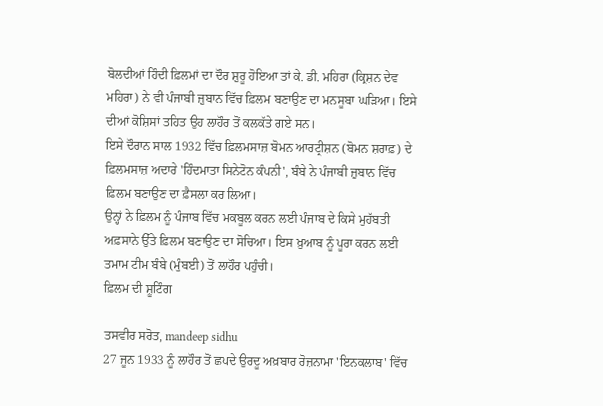ਬੋਲਦੀਆਂ ਹਿੰਦੀ ਫ਼ਿਲਮਾਂ ਦਾ ਦੌਰ ਸ਼ੁਰੂ ਹੋਇਆ ਤਾਂ ਕੇ. ਡੀ. ਮਹਿਰਾ (ਕ੍ਰਿਸ਼ਨ ਦੇਵ ਮਹਿਰਾ) ਨੇ ਵੀ ਪੰਜਾਬੀ ਜ਼ੁਬਾਨ ਵਿੱਚ ਫ਼ਿਲਮ ਬਣਾਉਣ ਦਾ ਮਨਸੂਬਾ ਘੜਿਆ। ਇਸੇ ਦੀਆਂ ਕੋਸ਼ਿਸਾਂ ਤਹਿਤ ਉਹ ਲਾਹੌਰ ਤੋਂ ਕਲਕੱਤੇ ਗਏ ਸਨ।
ਇਸੇ ਦੌਰਾਨ ਸਾਲ 1932 ਵਿੱਚ ਫ਼ਿਲਮਸਾਜ਼ ਬੋਮਨ ਆਰਟ੍ਰੀਸ਼ਨ (ਬੋਮਨ ਸ਼ਰਾਫ਼) ਦੇ ਫ਼ਿਲਮਸਾਜ਼ ਅਦਾਰੇ 'ਹਿੰਦਮਾਤਾ ਸਿਨੇਟੋਨ ਕੰਪਨੀ', ਬੰਬੇ ਨੇ ਪੰਜਾਬੀ ਜ਼ੁਬਾਨ ਵਿੱਚ ਫ਼ਿਲਮ ਬਣਾਉਣ ਦਾ ਫ਼ੈਸਲਾ ਕਰ ਲਿਆ।
ਉਨ੍ਹਾਂ ਨੇ ਫ਼ਿਲਮ ਨੂੰ ਪੰਜਾਬ ਵਿੱਚ ਮਕਬੂਲ ਕਰਨ ਲਈ ਪੰਜਾਬ ਦੇ ਕਿਸੇ ਮੁਹੱਬਤੀ ਅਫ਼ਸਾਨੇ ਉੱਤੇ ਫ਼ਿਲਮ ਬਣਾਉਣ ਦਾ ਸੋਚਿਆ। ਇਸ ਖ਼ੁਆਬ ਨੂੰ ਪੂਰਾ ਕਰਨ ਲਈ ਤਮਾਮ ਟੀਮ ਬੰਬੇ (ਮੁੰਬਈ) ਤੋਂ ਲਾਹੌਰ ਪਹੁੰਚੀ।
ਫ਼ਿਲਮ ਦੀ ਸ਼ੂਟਿੰਗ

ਤਸਵੀਰ ਸਰੋਤ, mandeep sidhu
27 ਜੂਨ 1933 ਨੂੰ ਲਾਹੌਰ ਤੋਂ ਛਪਦੇ ਉਰਦੂ ਅਖ਼ਬਾਰ ਰੋਜ਼ਨਾਮਾ 'ਇਨਕਲਾਬ' ਵਿੱਚ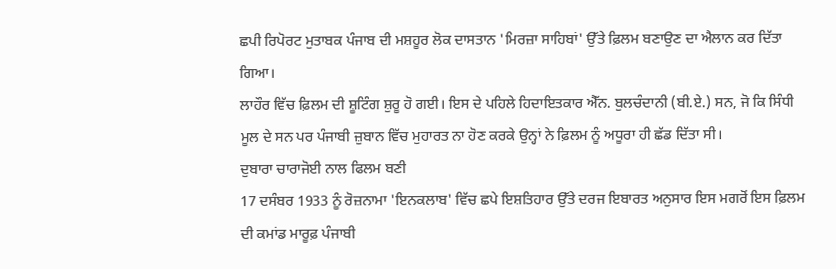ਛਪੀ ਰਿਪੋਰਟ ਮੁਤਾਬਕ ਪੰਜਾਬ ਦੀ ਮਸ਼ਹੂਰ ਲੋਕ ਦਾਸਤਾਨ 'ਮਿਰਜ਼ਾ ਸਾਹਿਬਾਂ' ਉੱਤੇ ਫ਼ਿਲਮ ਬਣਾਉਣ ਦਾ ਐਲਾਨ ਕਰ ਦਿੱਤਾ ਗਿਆ।
ਲਾਹੌਰ ਵਿੱਚ ਫ਼ਿਲਮ ਦੀ ਸ਼ੂਟਿੰਗ ਸ਼ੁਰੂ ਹੋ ਗਈ। ਇਸ ਦੇ ਪਹਿਲੇ ਹਿਦਾਇਤਕਾਰ ਐੱਨ. ਬੁਲਚੰਦਾਨੀ (ਬੀ.ਏ.) ਸਨ, ਜੋ ਕਿ ਸਿੰਧੀ ਮੂਲ ਦੇ ਸਨ ਪਰ ਪੰਜਾਬੀ ਜ਼ੁਬਾਨ ਵਿੱਚ ਮੁਹਾਰਤ ਨਾ ਹੋਣ ਕਰਕੇ ਉਨ੍ਹਾਂ ਨੇ ਫ਼ਿਲਮ ਨੂੰ ਅਧੂਰਾ ਹੀ ਛੱਡ ਦਿੱਤਾ ਸੀ।
ਦੁਬਾਰਾ ਚਾਰਾਜੋਈ ਨਾਲ ਫਿਲਮ ਬਣੀ
17 ਦਸੰਬਰ 1933 ਨੂੰ ਰੋਜ਼ਨਾਮਾ 'ਇਨਕਲਾਬ' ਵਿੱਚ ਛਪੇ ਇਸ਼ਤਿਹਾਰ ਉੱਤੇ ਦਰਜ ਇਬਾਰਤ ਅਨੁਸਾਰ ਇਸ ਮਗਰੋਂ ਇਸ ਫ਼ਿਲਮ ਦੀ ਕਮਾਂਡ ਮਾਰੂਫ਼ ਪੰਜਾਬੀ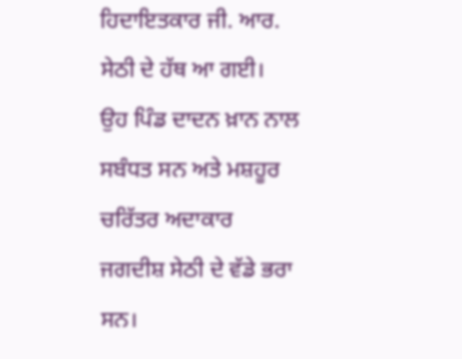ਹਿਦਾਇਤਕਾਰ ਜੀ. ਆਰ. ਸੇਠੀ ਦੇ ਹੱਥ ਆ ਗਈ।
ਉਹ ਪਿੰਡ ਦਾਦਨ ਖ਼ਾਨ ਨਾਲ ਸਬੰਧਤ ਸਨ ਅਤੇ ਮਸ਼ਹੂਰ ਚਰਿੱਤਰ ਅਦਾਕਾਰ ਜਗਦੀਸ਼ ਸੇਠੀ ਦੇ ਵੱਡੇ ਭਰਾ ਸਨ।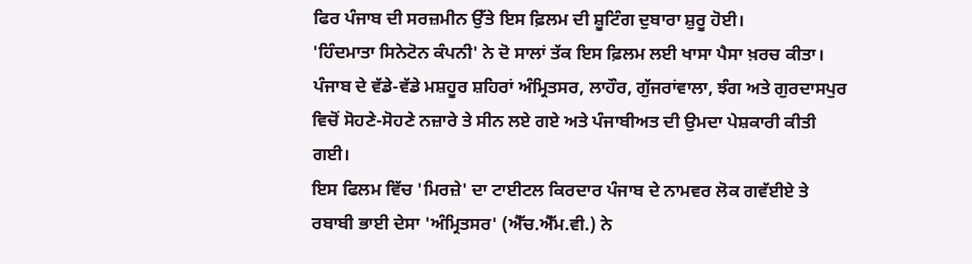ਫਿਰ ਪੰਜਾਬ ਦੀ ਸਰਜ਼ਮੀਨ ਉੱਤੇ ਇਸ ਫ਼ਿਲਮ ਦੀ ਸ਼ੂਟਿੰਗ ਦੁਬਾਰਾ ਸ਼ੁਰੂ ਹੋਈ।
'ਹਿੰਦਮਾਤਾ ਸਿਨੇਟੋਨ ਕੰਪਨੀ' ਨੇ ਦੋ ਸਾਲਾਂ ਤੱਕ ਇਸ ਫ਼ਿਲਮ ਲਈ ਖਾਸਾ ਪੈਸਾ ਖ਼ਰਚ ਕੀਤਾ। ਪੰਜਾਬ ਦੇ ਵੱਡੇ-ਵੱਡੇ ਮਸ਼ਹੂਰ ਸ਼ਹਿਰਾਂ ਅੰਮ੍ਰਿਤਸਰ, ਲਾਹੌਰ, ਗੁੱਜਰਾਂਵਾਲਾ, ਝੰਗ ਅਤੇ ਗੁਰਦਾਸਪੁਰ ਵਿਚੋਂ ਸੋਹਣੇ-ਸੋਹਣੇ ਨਜ਼ਾਰੇ ਤੇ ਸੀਨ ਲਏ ਗਏ ਅਤੇ ਪੰਜਾਬੀਅਤ ਦੀ ਉਮਦਾ ਪੇਸ਼ਕਾਰੀ ਕੀਤੀ ਗਈ।
ਇਸ ਫਿਲਮ ਵਿੱਚ 'ਮਿਰਜ਼ੇ' ਦਾ ਟਾਈਟਲ ਕਿਰਦਾਰ ਪੰਜਾਬ ਦੇ ਨਾਮਵਰ ਲੋਕ ਗਵੱਈਏ ਤੇ ਰਬਾਬੀ ਭਾਈ ਦੇਸਾ 'ਅੰਮ੍ਰਿਤਸਰ' (ਐੱਚ.ਐੱਮ.ਵੀ.) ਨੇ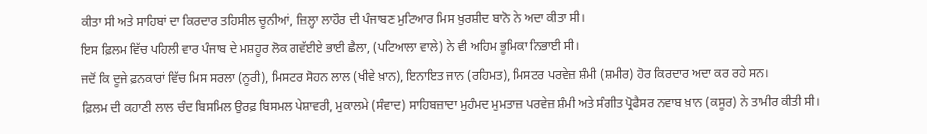ਕੀਤਾ ਸੀ ਅਤੇ ਸਾਹਿਬਾਂ ਦਾ ਕਿਰਦਾਰ ਤਹਿਸੀਲ ਚੂਨੀਆਂ, ਜ਼ਿਲ੍ਹਾ ਲਾਹੌਰ ਦੀ ਪੰਜਾਬਣ ਮੁਟਿਆਰ ਮਿਸ ਖ਼ੁਰਸ਼ੀਦ ਬਾਨੋ ਨੇ ਅਦਾ ਕੀਤਾ ਸੀ।
ਇਸ ਫ਼ਿਲਮ ਵਿੱਚ ਪਹਿਲੀ ਵਾਰ ਪੰਜਾਬ ਦੇ ਮਸ਼ਹੂਰ ਲੋਕ ਗਵੱਈਏ ਭਾਈ ਛੈਲਾ, (ਪਟਿਆਲਾ ਵਾਲੇ) ਨੇ ਵੀ ਅਹਿਮ ਭੂਮਿਕਾ ਨਿਭਾਈ ਸੀ।
ਜਦੋਂ ਕਿ ਦੂਜੇ ਫ਼ਨਕਾਰਾਂ ਵਿੱਚ ਮਿਸ ਸਰਲਾ (ਨੂਰੀ), ਮਿਸਟਰ ਸੋਹਨ ਲਾਲ (ਖੀਵੇ ਖ਼ਾਨ), ਇਨਾਇਤ ਜਾਨ (ਰਹਿਮਤ), ਮਿਸਟਰ ਪਰਵੇਜ਼ ਸ਼ੰਮੀ (ਸ਼ਮੀਰ) ਹੋਰ ਕਿਰਦਾਰ ਅਦਾ ਕਰ ਰਹੇ ਸਨ।
ਫ਼ਿਲਮ ਦੀ ਕਹਾਣੀ ਲਾਲ ਚੰਦ ਬਿਸਮਿਲ ਉਰਫ਼ ਬਿਸਮਲ ਪੇਸ਼ਾਵਰੀ, ਮੁਕਾਲਮੇ (ਸੰਵਾਦ) ਸਾਹਿਬਜ਼ਾਦਾ ਮੁਹੰਮਦ ਮੁਮਤਾਜ਼ ਪਰਵੇਜ਼ ਸ਼ੰਮੀ ਅਤੇ ਸੰਗੀਤ ਪ੍ਰੋਫੈਸਰ ਨਵਾਬ ਖ਼ਾਨ (ਕਸੂਰ) ਨੇ ਤਾਮੀਰ ਕੀਤੀ ਸੀ।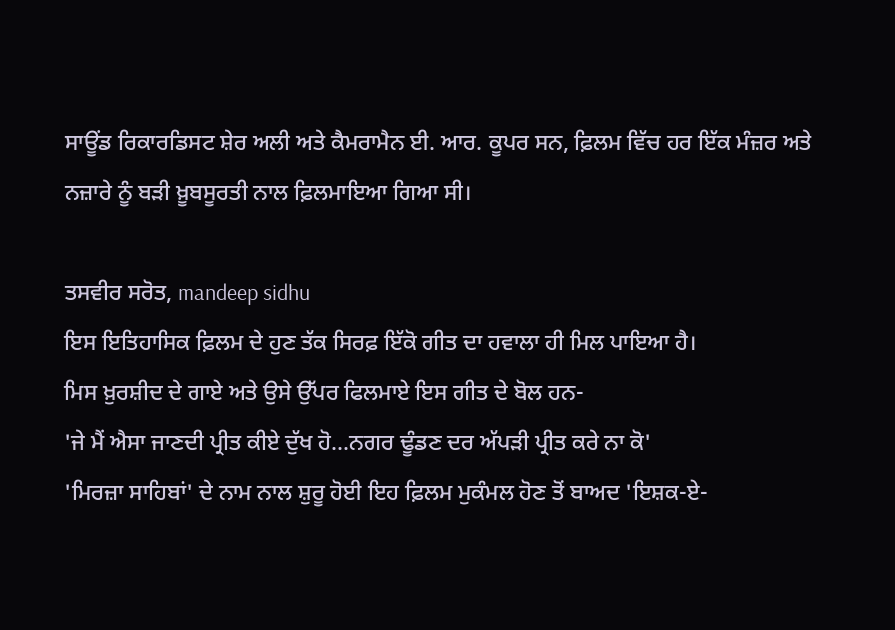ਸਾਊਂਡ ਰਿਕਾਰਡਿਸਟ ਸ਼ੇਰ ਅਲੀ ਅਤੇ ਕੈਮਰਾਮੈਨ ਈ. ਆਰ. ਕੂਪਰ ਸਨ, ਫ਼ਿਲਮ ਵਿੱਚ ਹਰ ਇੱਕ ਮੰਜ਼ਰ ਅਤੇ ਨਜ਼ਾਰੇ ਨੂੰ ਬੜੀ ਖ਼ੂਬਸੂਰਤੀ ਨਾਲ ਫ਼ਿਲਮਾਇਆ ਗਿਆ ਸੀ।

ਤਸਵੀਰ ਸਰੋਤ, mandeep sidhu
ਇਸ ਇਤਿਹਾਸਿਕ ਫ਼ਿਲਮ ਦੇ ਹੁਣ ਤੱਕ ਸਿਰਫ਼ ਇੱਕੋ ਗੀਤ ਦਾ ਹਵਾਲਾ ਹੀ ਮਿਲ ਪਾਇਆ ਹੈ।
ਮਿਸ ਖ਼ੁਰਸ਼ੀਦ ਦੇ ਗਾਏ ਅਤੇ ਉਸੇ ਉੱਪਰ ਫਿਲਮਾਏ ਇਸ ਗੀਤ ਦੇ ਬੋਲ ਹਨ-
'ਜੇ ਮੈਂ ਐਸਾ ਜਾਣਦੀ ਪ੍ਰੀਤ ਕੀਏ ਦੁੱਖ ਹੋ...ਨਗਰ ਢੂੰਡਣ ਦਰ ਅੱਪੜੀ ਪ੍ਰੀਤ ਕਰੇ ਨਾ ਕੋ'
'ਮਿਰਜ਼ਾ ਸਾਹਿਬਾਂ' ਦੇ ਨਾਮ ਨਾਲ ਸ਼ੁਰੂ ਹੋਈ ਇਹ ਫ਼ਿਲਮ ਮੁਕੰਮਲ ਹੋਣ ਤੋਂ ਬਾਅਦ 'ਇਸ਼ਕ-ਏ-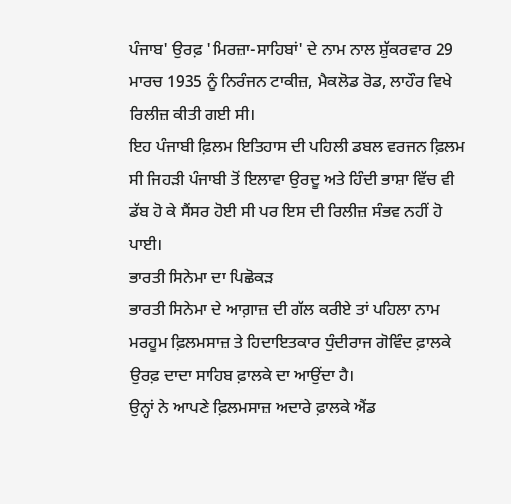ਪੰਜਾਬ' ਉਰਫ਼ 'ਮਿਰਜ਼ਾ-ਸਾਹਿਬਾਂ' ਦੇ ਨਾਮ ਨਾਲ ਸ਼ੁੱਕਰਵਾਰ 29 ਮਾਰਚ 1935 ਨੂੰ ਨਿਰੰਜਨ ਟਾਕੀਜ਼, ਮੈਕਲੋਡ ਰੋਡ, ਲਾਹੌਰ ਵਿਖੇ ਰਿਲੀਜ਼ ਕੀਤੀ ਗਈ ਸੀ।
ਇਹ ਪੰਜਾਬੀ ਫ਼ਿਲਮ ਇਤਿਹਾਸ ਦੀ ਪਹਿਲੀ ਡਬਲ ਵਰਜਨ ਫ਼ਿਲਮ ਸੀ ਜਿਹੜੀ ਪੰਜਾਬੀ ਤੋਂ ਇਲਾਵਾ ਉਰਦੂ ਅਤੇ ਹਿੰਦੀ ਭਾਸ਼ਾ ਵਿੱਚ ਵੀ ਡੱਬ ਹੋ ਕੇ ਸੈਂਸਰ ਹੋਈ ਸੀ ਪਰ ਇਸ ਦੀ ਰਿਲੀਜ਼ ਸੰਭਵ ਨਹੀਂ ਹੋ ਪਾਈ।
ਭਾਰਤੀ ਸਿਨੇਮਾ ਦਾ ਪਿਛੋਕੜ
ਭਾਰਤੀ ਸਿਨੇਮਾ ਦੇ ਆਗ਼ਾਜ਼ ਦੀ ਗੱਲ ਕਰੀਏ ਤਾਂ ਪਹਿਲਾ ਨਾਮ ਮਰਹੂਮ ਫ਼ਿਲਮਸਾਜ਼ ਤੇ ਹਿਦਾਇਤਕਾਰ ਧੁੰਦੀਰਾਜ ਗੋਵਿੰਦ ਫ਼ਾਲਕੇ ਉਰਫ਼ ਦਾਦਾ ਸਾਹਿਬ ਫ਼ਾਲਕੇ ਦਾ ਆਉਂਦਾ ਹੈ।
ਉਨ੍ਹਾਂ ਨੇ ਆਪਣੇ ਫ਼ਿਲਮਸਾਜ਼ ਅਦਾਰੇ ਫ਼ਾਲਕੇ ਐਂਡ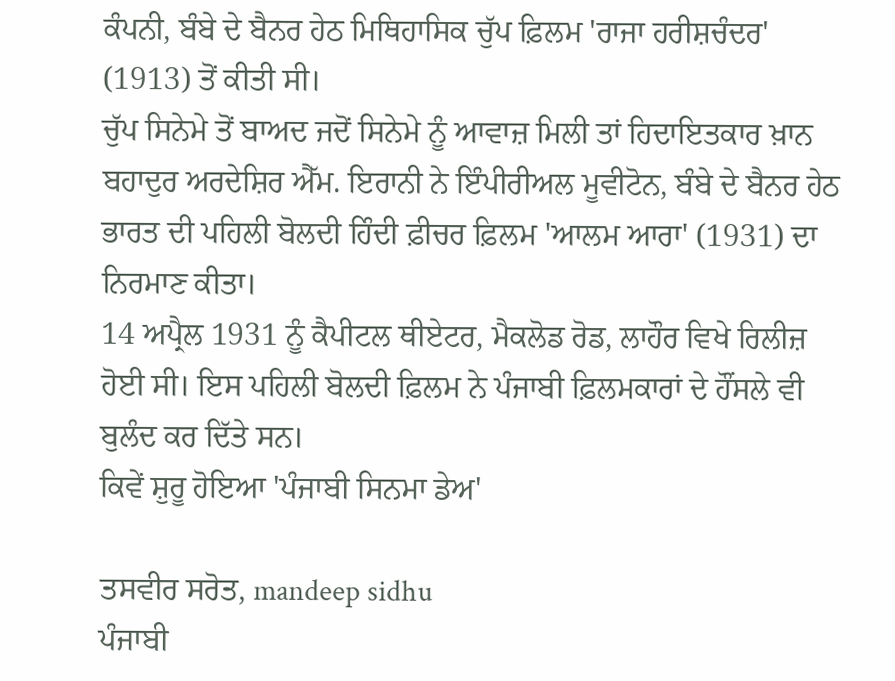ਕੰਪਨੀ, ਬੰਬੇ ਦੇ ਬੈਨਰ ਹੇਠ ਮਿਥਿਹਾਸਿਕ ਚੁੱਪ ਫ਼ਿਲਮ 'ਰਾਜਾ ਹਰੀਸ਼ਚੰਦਰ' (1913) ਤੋਂ ਕੀਤੀ ਸੀ।
ਚੁੱਪ ਸਿਨੇਮੇ ਤੋਂ ਬਾਅਦ ਜਦੋਂ ਸਿਨੇਮੇ ਨੂੰ ਆਵਾਜ਼ ਮਿਲੀ ਤਾਂ ਹਿਦਾਇਤਕਾਰ ਖ਼ਾਨ ਬਹਾਦੁਰ ਅਰਦੇਸ਼ਿਰ ਐੱਮ. ਇਰਾਨੀ ਨੇ ਇੰਪੀਰੀਅਲ ਮੂਵੀਟੋਨ, ਬੰਬੇ ਦੇ ਬੈਨਰ ਹੇਠ ਭਾਰਤ ਦੀ ਪਹਿਲੀ ਬੋਲਦੀ ਹਿੰਦੀ ਫ਼ੀਚਰ ਫ਼ਿਲਮ 'ਆਲਮ ਆਰਾ' (1931) ਦਾ ਨਿਰਮਾਣ ਕੀਤਾ।
14 ਅਪ੍ਰੈਲ 1931 ਨੂੰ ਕੈਪੀਟਲ ਥੀਏਟਰ, ਮੈਕਲੋਡ ਰੋਡ, ਲਾਹੌਰ ਵਿਖੇ ਰਿਲੀਜ਼ ਹੋਈ ਸੀ। ਇਸ ਪਹਿਲੀ ਬੋਲਦੀ ਫ਼ਿਲਮ ਨੇ ਪੰਜਾਬੀ ਫ਼ਿਲਮਕਾਰਾਂ ਦੇ ਹੌਂਸਲੇ ਵੀ ਬੁਲੰਦ ਕਰ ਦਿੱਤੇ ਸਨ।
ਕਿਵੇਂ ਸ਼ੁਰੂ ਹੋਇਆ 'ਪੰਜਾਬੀ ਸਿਨਮਾ ਡੇਅ'

ਤਸਵੀਰ ਸਰੋਤ, mandeep sidhu
ਪੰਜਾਬੀ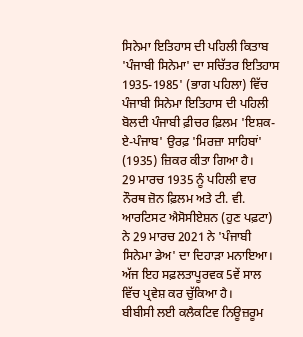ਸਿਨੇਮਾ ਇਤਿਹਾਸ ਦੀ ਪਹਿਲੀ ਕਿਤਾਬ 'ਪੰਜਾਬੀ ਸਿਨੇਮਾ' ਦਾ ਸਚਿੱਤਰ ਇਤਿਹਾਸ 1935-1985' (ਭਾਗ ਪਹਿਲਾ) ਵਿੱਚ ਪੰਜਾਬੀ ਸਿਨੇਮਾ ਇਤਿਹਾਸ ਦੀ ਪਹਿਲੀ ਬੋਲਦੀ ਪੰਜਾਬੀ ਫ਼ੀਚਰ ਫ਼ਿਲਮ 'ਇਸ਼ਕ-ਏ-ਪੰਜਾਬ' ਉਰਫ਼ 'ਮਿਰਜ਼ਾ ਸਾਹਿਬਾਂ' (1935) ਜ਼ਿਕਰ ਕੀਤਾ ਗਿਆ ਹੈ।
29 ਮਾਰਚ 1935 ਨੂੰ ਪਹਿਲੀ ਵਾਰ ਨੌਰਥ ਜ਼ੋਨ ਫ਼ਿਲਮ ਅਤੇ ਟੀ. ਵੀ. ਆਰਟਿਸਟ ਐਸੋਸੀਏਸ਼ਨ (ਹੁਣ ਪਫ਼ਟਾ) ਨੇ 29 ਮਾਰਚ 2021 ਨੇ 'ਪੰਜਾਬੀ ਸਿਨੇਮਾ ਡੇਅ' ਦਾ ਦਿਹਾੜਾ ਮਨਾਇਆ।
ਅੱਜ ਇਹ ਸਫ਼ਲਤਾਪੂਰਵਕ 5ਵੇਂ ਸਾਲ ਵਿੱਚ ਪ੍ਰਵੇਸ਼ ਕਰ ਚੁੱਕਿਆ ਹੈ।
ਬੀਬੀਸੀ ਲਈ ਕਲੈਕਟਿਵ ਨਿਊਜ਼ਰੂਮ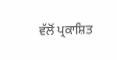ਵੱਲੋਂ ਪ੍ਰਕਾਸ਼ਿਤ